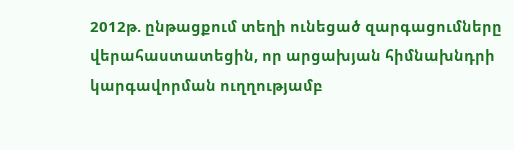2012թ. ընթացքում տեղի ունեցած զարգացումները վերահաստատեցին, որ արցախյան հիմնախնդրի կարգավորման ուղղությամբ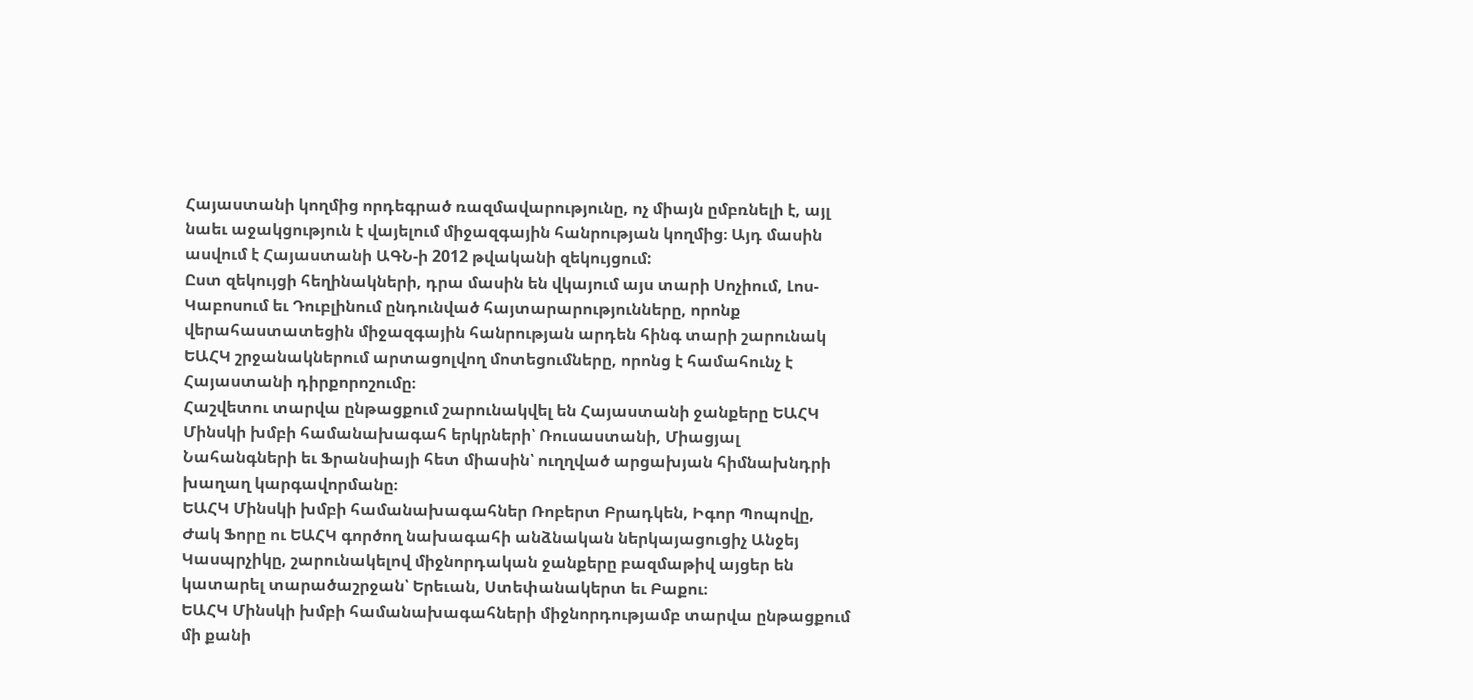Հայաստանի կողմից որդեգրած ռազմավարությունը, ոչ միայն ըմբռնելի է, այլ նաեւ աջակցություն է վայելում միջազգային հանրության կողմից։ Այդ մասին ասվում է Հայաստանի ԱԳՆ-ի 2012 թվականի զեկույցում:
Ըստ զեկույցի հեղինակների, դրա մասին են վկայում այս տարի Սոչիում, Լոս-Կաբոսում եւ Դուբլինում ընդունված հայտարարությունները, որոնք վերահաստատեցին միջազգային հանրության արդեն հինգ տարի շարունակ ԵԱՀԿ շրջանակներում արտացոլվող մոտեցումները, որոնց է համահունչ է Հայաստանի դիրքորոշումը։
Հաշվետու տարվա ընթացքում շարունակվել են Հայաստանի ջանքերը ԵԱՀԿ Մինսկի խմբի համանախագահ երկրների՝ Ռուսաստանի, Միացյալ Նահանգների եւ Ֆրանսիայի հետ միասին՝ ուղղված արցախյան հիմնախնդրի խաղաղ կարգավորմանը։
ԵԱՀԿ Մինսկի խմբի համանախագահներ Ռոբերտ Բրադկեն, Իգոր Պոպովը, Ժակ Ֆորը ու ԵԱՀԿ գործող նախագահի անձնական ներկայացուցիչ Անջեյ Կասպրչիկը, շարունակելով միջնորդական ջանքերը բազմաթիվ այցեր են կատարել տարածաշրջան՝ Երեւան, Ստեփանակերտ եւ Բաքու։
ԵԱՀԿ Մինսկի խմբի համանախագահների միջնորդությամբ տարվա ընթացքում մի քանի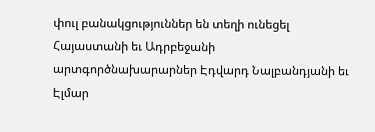փուլ բանակցություններ են տեղի ունեցել Հայաստանի եւ Ադրբեջանի արտգործնախարարներ Էդվարդ Նալբանդյանի եւ Էլմար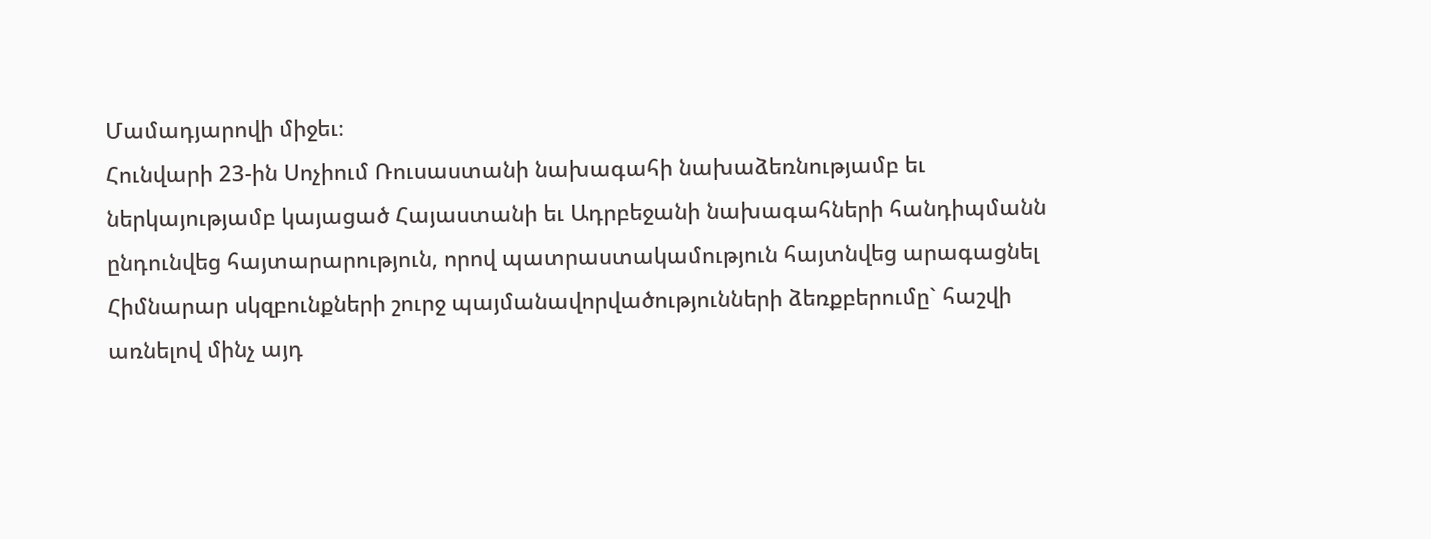Մամադյարովի միջեւ։
Հունվարի 23-ին Սոչիում Ռուսաստանի նախագահի նախաձեռնությամբ եւ ներկայությամբ կայացած Հայաստանի եւ Ադրբեջանի նախագահների հանդիպմանն ընդունվեց հայտարարություն, որով պատրաստակամություն հայտնվեց արագացնել Հիմնարար սկզբունքների շուրջ պայմանավորվածությունների ձեռքբերումը` հաշվի առնելով մինչ այդ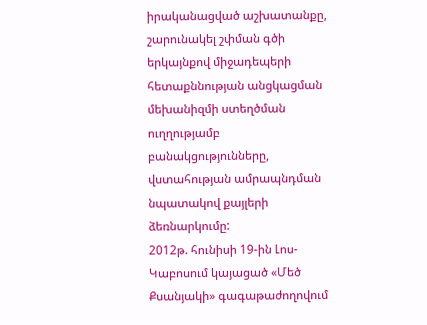իրականացված աշխատանքը, շարունակել շփման գծի երկայնքով միջադեպերի հետաքննության անցկացման մեխանիզմի ստեղծման ուղղությամբ բանակցությունները, վստահության ամրապնդման նպատակով քայլերի ձեռնարկումը:
2012թ. հունիսի 19-ին Լոս-Կաբոսում կայացած «Մեծ Քսանյակի» գագաթաժողովում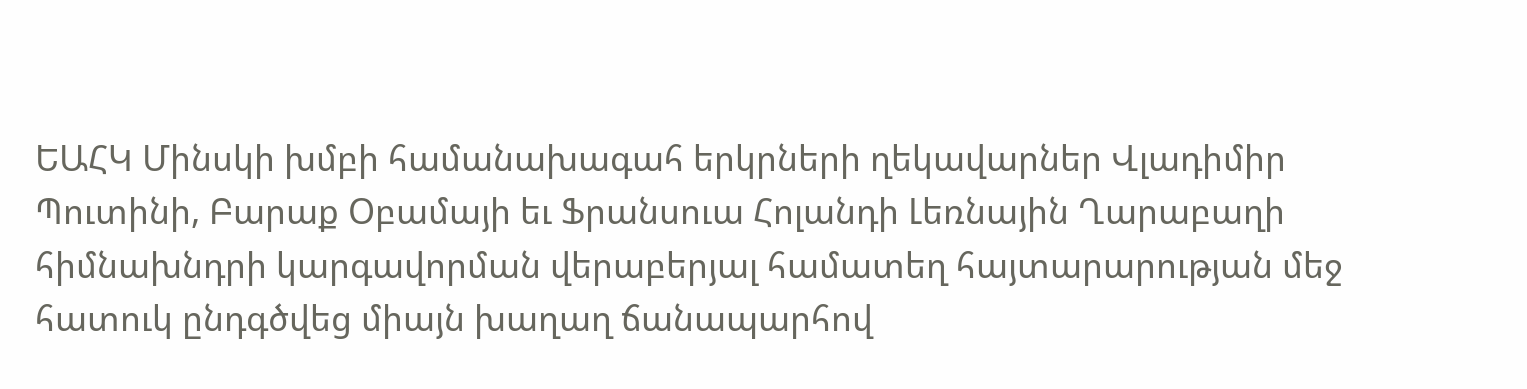ԵԱՀԿ Մինսկի խմբի համանախագահ երկրների ղեկավարներ Վլադիմիր Պուտինի, Բարաք Օբամայի եւ Ֆրանսուա Հոլանդի Լեռնային Ղարաբաղի հիմնախնդրի կարգավորման վերաբերյալ համատեղ հայտարարության մեջ հատուկ ընդգծվեց միայն խաղաղ ճանապարհով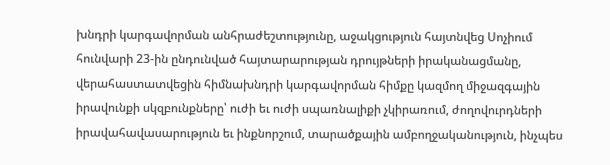խնդրի կարգավորման անհրաժեշտությունը, աջակցություն հայտնվեց Սոչիում հունվարի 23-ին ընդունված հայտարարության դրույթների իրականացմանը, վերահաստատվեցին հիմնախնդրի կարգավորման հիմքը կազմող միջազգային իրավունքի սկզբունքները՝ ուժի եւ ուժի սպառնալիքի չկիրառում, ժողովուրդների իրավահավասարություն եւ ինքնորշում, տարածքային ամբողջականություն, ինչպես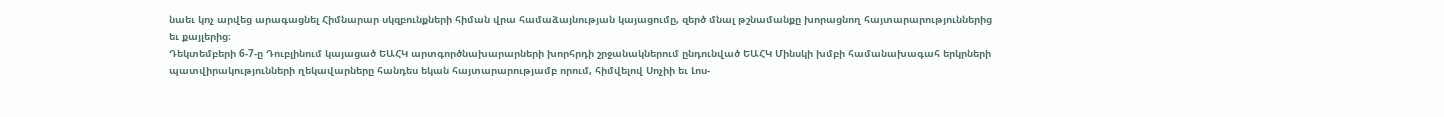նաեւ կոչ արվեց արագացնել Հիմնարար սկզբունքների հիման վրա համաձայնության կայացումը, զերծ մնալ թշնամանքը խորացնող հայտարարություններից եւ քայլերից։
Դեկտեմբերի 6-7-ը Դուբլինում կայացած ԵԱՀԿ արտգործնախարարների խորհրդի շրջանակներում ընդունված ԵԱՀԿ Մինսկի խմբի համանախագահ երկրների պատվիրակությունների ղեկավարները հանդես եկան հայտարարությամբ որում, հիմվելով Սոչիի եւ Լոս-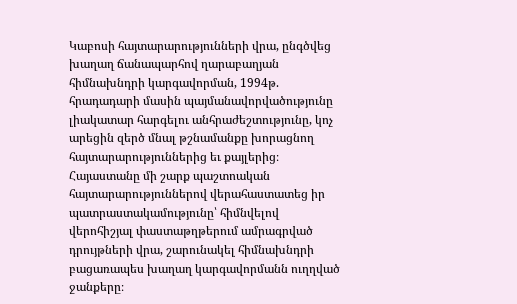Կաբոսի հայտարարությունների վրա, ընգծվեց խաղաղ ճանապարհով ղարաբաղյան հիմնախնդրի կարգավորման, 1994թ. հրադադարի մասին պայմանավորվածությունը լիակատար հարգելու անհրաժեշտությունը, կոչ արեցին զերծ մնալ թշնամանքը խորացնող հայտարարություններից եւ քայլերից։
Հայաստանը մի շարք պաշտոական հայտարարություններով վերահաստատեց իր պատրաստակամությունը՝ հիմնվելով վերոհիշյալ փաստաթղթերում ամրագրված դրույթների վրա, շարունակել հիմնախնդրի բացառապես խաղաղ կարգավորմանն ուղղված ջանքերը։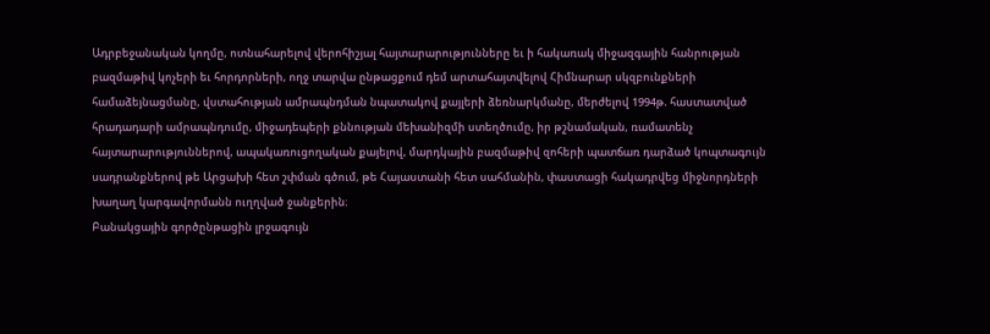Ադրբեջանական կողմը, ոտնահարելով վերոհիշյալ հայտարարությունները եւ ի հակառակ միջազգային հանրության բազմաթիվ կոչերի եւ հորդորների, ողջ տարվա ընթացքում դեմ արտահայտվելով Հիմնարար սկզբունքների համաձեյնացմանը, վստահության ամրապնդման նպատակով քայլերի ձեռնարկմանը, մերժելով 1994թ. հաստատված հրադադարի ամրապնդումը, միջադեպերի քննության մեխանիզմի ստեղծումը, իր թշնամական, ռամատենչ հայտարարություններով, ապակառուցողական քայելով, մարդկային բազմաթիվ զոհերի պատճառ դարձած կոպտագույն սադրանքներով թե Արցախի հետ շփման գծում, թե Հայաստանի հետ սահմանին, փաստացի հակադրվեց միջնորդների խաղաղ կարգավորմանն ուղղված ջանքերին։
Բանակցային գործընթացին լրջագույն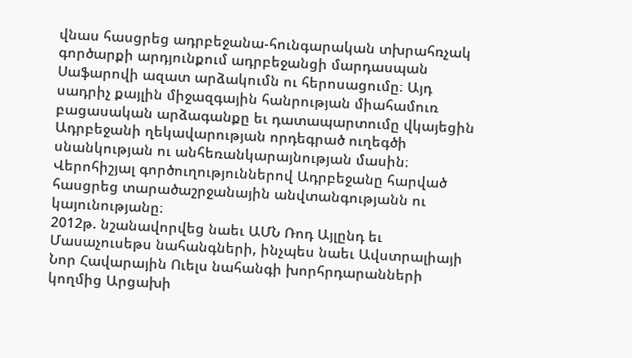վնաս հասցրեց ադրբեջանա-հունգարական տխրահռչակ գործարքի արդյունքում ադրբեջանցի մարդասպան Սաֆարովի ազատ արձակումն ու հերոսացումը։ Այդ սադրիչ քայլին միջազգային հանրության միահամուռ բացասական արձագանքը եւ դատապարտումը վկայեցին Ադրբեջանի ղեկավարության որդեգրած ուղեգծի սնանկության ու անհեռանկարայնության մասին։
Վերոհիշյալ գործուղություններով Ադրբեջանը հարված հասցրեց տարածաշրջանային անվտանգությանն ու կայունությանը։
2012թ. նշանավորվեց նաեւ ԱՄՆ Ռոդ Այլընդ եւ Մասաչուսեթս նահանգների, ինչպես նաեւ Ավստրալիայի Նոր Հավարային Ուելս նահանգի խորհրդարանների կողմից Արցախի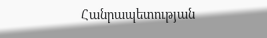Հանրապետության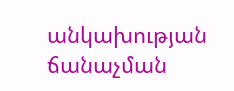անկախության ճանաչման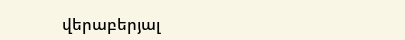վերաբերյալ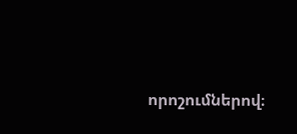որոշումներով։